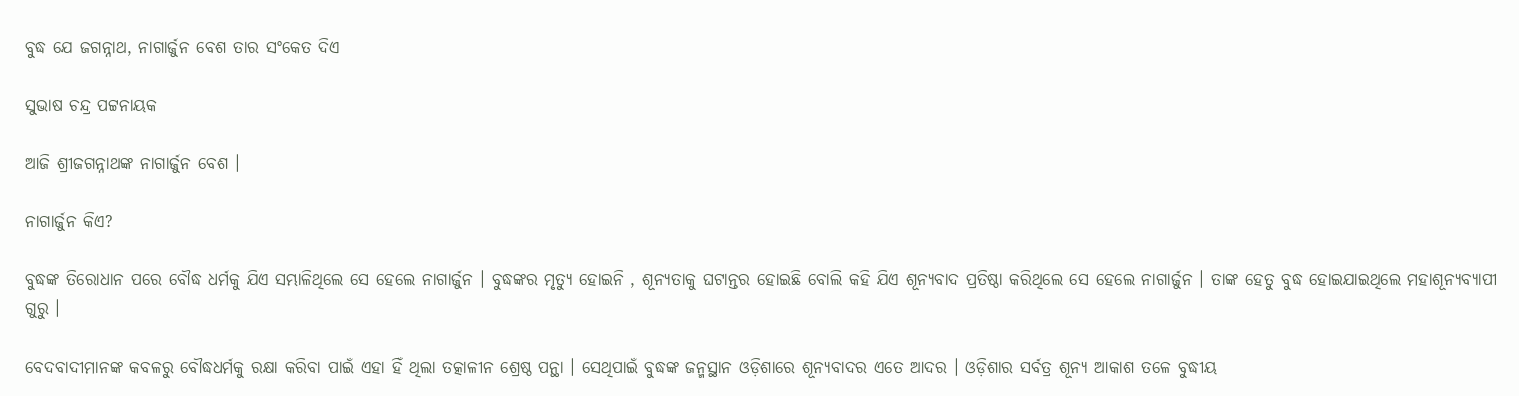ବୁଦ୍ଧ ଯେ ଜଗନ୍ନାଥ, ନାଗାର୍ଜୁନ ବେଶ ତାର ସଂକେତ ଦିଏ

ସୁଭାଷ ଚନ୍ଦ୍ର ପଟ୍ଟନାୟକ

ଆଜି ଶ୍ରୀଜଗନ୍ନାଥଙ୍କ ନାଗାର୍ଜୁନ ବେଶ ।

ନାଗାର୍ଜୁନ କିଏ?

ବୁଦ୍ଧଙ୍କ ତିରୋଧାନ ପରେ ବୌଦ୍ଧ ଧର୍ମକୁ ଯିଏ ସମ୍ଭାଳିଥିଲେ ସେ ହେଲେ ନାଗାର୍ଜୁନ । ବୁଦ୍ଧଙ୍କର ମୃତ୍ୟୁ ହୋଇନି , ଶୂନ୍ୟତାକୁ ଘଟାନ୍ତର ହୋଇଛି ବୋଲି କହି ଯିଏ ଶୂନ୍ୟବାଦ ପ୍ରତିଷ୍ଠା କରିଥିଲେ ସେ ହେଲେ ନାଗାର୍ଜୁନ । ତାଙ୍କ ହେତୁ ବୁଦ୍ଧ ହୋଇଯାଇଥିଲେ ମହାଶୂନ୍ୟବ୍ୟାପୀ ଗୁରୁ ।

ବେଦବାଦୀମାନଙ୍କ କବଳରୁ ବୌଦ୍ଧଧର୍ମକୁ ରକ୍ଷା କରିବା ପାଇଁ ଏହା ହିଁ ଥିଲା ତତ୍କାଳୀନ ଶ୍ରେଷ୍ଠ ପନ୍ଥା । ସେଥିପାଇଁ ବୁଦ୍ଧଙ୍କ ଜନ୍ମସ୍ଥାନ ଓଡ଼ିଶାରେ ଶୂନ୍ୟବାଦର ଏତେ ଆଦର । ଓଡ଼ିଶାର ସର୍ବତ୍ର ଶୂନ୍ୟ ଆକାଶ ତଳେ ବୁଦ୍ଧୀୟ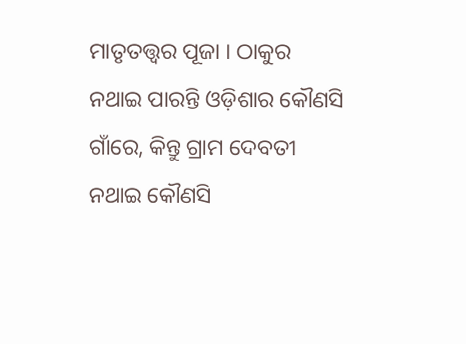ମାତୃତତ୍ତ୍ଵର ପୂଜା । ଠାକୁର ନଥାଇ ପାରନ୍ତି ଓଡ଼ିଶାର କୌଣସି ଗାଁରେ, କିନ୍ତୁ ଗ୍ରାମ ଦେବତୀ ନଥାଇ କୌଣସି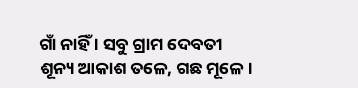ଗାଁ ନାହିଁ । ସବୁ ଗ୍ରାମ ଦେବତୀ ଶୂନ୍ୟ ଆକାଶ ତଳେ, ଗଛ ମୂଳେ ।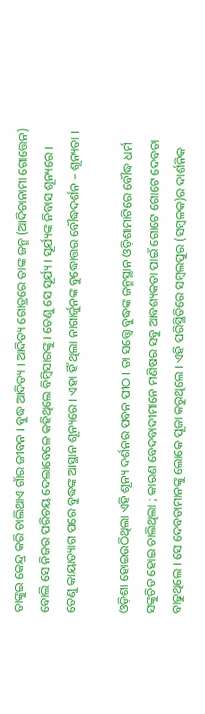ତାଙ୍କୁଇ କେନ୍ଦ୍ର କରି ଚାଲିଥାଏ ଗାଁର ଜୀବନ । ବୁଦ୍ଧ ଆଦିତ୍ୟ । ଆଦିତ୍ୟ ଗୋତ୍ରରେ ତାଙ୍କ ଜନ୍ମ (ଆଦିଚାନାମା ଗୋତ୍ତେନ) ବୋଲି ସେ ନିଜର ପରିଚୟ ଦେଲାବେଳେ କହିଥିଲେ ବିମ୍ବିସାରଙ୍କୁ । ତେଣୁ ସେ ସୂର୍ଯ୍ୟ । ସୂର୍ଯ୍ୟଙ୍କ ନିବାସ ଶୂନ୍ୟରେ । ତେଣୁ କାୟାତ୍ୟାଗ ପରେ ବୁଦ୍ଧଙ୍କ ଆସ୍ଥାନ ଶୂନ୍ୟରେ । ଏହା ହିଁ ଥିଲା ନାଗାର୍ଜୁନଙ୍କ ବୁଦ୍ଧୋତ୍ତର ବୌଦ୍ଧଦର୍ଶନ – ଶୂନ୍ୟତା ।

ଓଡ଼ିଶା ହୋଇଉଠିଥିଲା ଏହି ଶୂନ୍ୟ ଦର୍ଶନର ପବନ ପୀଠ । ତା ସତ୍ତ୍ୱେ ବୁଦ୍ଧଙ୍କ ଜନ୍ମସ୍ଥାନ ଓଡ଼ିଶାମାଟିରେ ବୌଦ୍ଧ ଧର୍ମ ସଙ୍କୁଚିତ ହୋଇ ଚାଲିଥିଲା ; କାରଣ ବେଦବାଦୀମାନେ ମଣିଷର ସବୁ ଆବଶ୍ୟକତା ପାଇଁ ଗୋଟେ ଗୋଟେ ଦେବତା ବାଢୁଥିଲେ । ସେ ଦେବତାମାନଙ୍କୁ ଲୋକେ ପୂଜା କରୁଥିଲେ । ଏହି ପରିସ୍ଥିତିରେ ସମ୍ବଲପୁର (ସମ୍ବଳକ)ର ଦାର୍ଶନିକ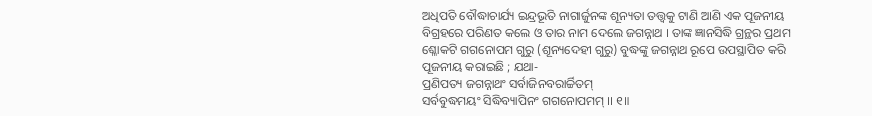ଅଧିପତି ବୌଦ୍ଧାଚାର୍ଯ୍ୟ ଇନ୍ଦ୍ରଭୂତି ନାଗାର୍ଜୁନଙ୍କ ଶୂନ୍ୟତା ତତ୍ତ୍ଵକୁ ଟାଣି ଆଣି ଏକ ପୂଜନୀୟ ବିଗ୍ରହରେ ପରିଣତ କଲେ ଓ ତାର ନାମ ଦେଲେ ଜଗନ୍ନାଥ । ତାଙ୍କ ଜ୍ଞାନସିଦ୍ଧି ଗ୍ରନ୍ଥର ପ୍ରଥମ ଶ୍ଳୋକଟି ଗଗନୋପମ ଗୁରୁ (ଶୂନ୍ୟଦେହୀ ଗୁରୁ) ବୁଦ୍ଧଙ୍କୁ ଜଗନ୍ନାଥ ରୂପେ ଉପସ୍ଥାପିତ କରି ପୂଜନୀୟ କରାଇଛି ; ଯଥା-
ପ୍ରଣିପତ୍ୟ ଜଗନ୍ନାଥଂ ସର୍ବାଜିନବରାର୍ଚ୍ଚିତମ୍
ସର୍ବବୁଦ୍ଧମୟଂ ସିଦ୍ଧିବ୍ୟାପିନଂ ଗଗନୋପମମ୍ ।। ୧॥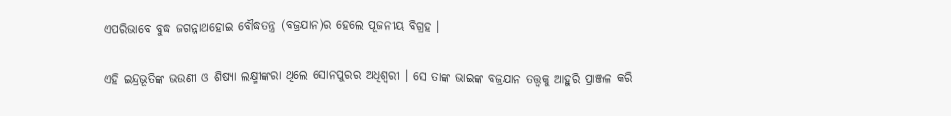ଏପରିଭାବେ ବୁଦ୍ଧ ଜଗନ୍ନାଥହୋଇ ବୌଦ୍ଧତନ୍ତ୍ର (ବଜ୍ରଯାନ)ର ହେଲେ ପୂଜନୀୟ ବିଗ୍ରହ ।

ଏହି ଇନ୍ଦ୍ରଭୂତିଙ୍କ ଭଉଣୀ ଓ ଶିଷ୍ୟା ଲକ୍ଷ୍ମୀଙ୍କରା ଥିଲେ ସୋନପୁରର ଅଧିଶ୍ଵରୀ । ସେ ତାଙ୍କ ଭାଇଙ୍କ ବଜ୍ରଯାନ ତତ୍ତ୍ଵକୁ ଆହୁରି ପ୍ରାଞ୍ଜଳ କରି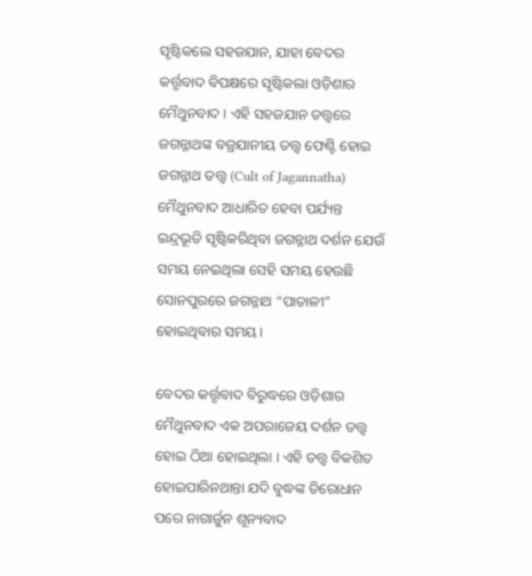ସୃଷ୍ଟିକଲେ ସହଜଯାନ, ଯାହା ବେଦର କର୍ତ୍ତୃବାଦ ବିପକ୍ଷରେ ସୃଷ୍ଟିକଲା ଓଡ଼ିଶାର ମୈଥୁନବାଦ । ଏହି ସହଜଯାନ ତତ୍ତ୍ଵରେ ଜଗନ୍ନାଥଙ୍କ ବଜ୍ରଯାନୀୟ ତତ୍ତ୍ଵ ଫେଣ୍ଟି ହୋଇ ଜଗନ୍ନାଥ ତତ୍ତ୍ଵ (Cult of Jagannatha) ମୈଥୁନବାଦ ଆଧାରିତ ହେବା ପର୍ଯ୍ୟନ୍ତ ଇନ୍ଦ୍ରଭୂତି ସୃଷ୍ଟିକରିଥିବା ଜଗନ୍ନାଥ ଦର୍ଶନ ଯେଉଁ ସମୟ ନେଇଥିଲା ସେହି ସମୟ ହେଉଛି ସୋନପୁରରେ ଜଗନ୍ନାଥ “ପାତାଳୀ” ହୋଇଥିବାର ସମୟ ।

ବେଦର କର୍ତ୍ତୃବାଦ ବିରୁଦ୍ଧରେ ଓଡ଼ିଶାର ମୈଥୁନବାଦ ଏକ ଅପରାଜେୟ ଦର୍ଶନ ତତ୍ତ୍ଵ ହୋଇ ଠିଆ ହୋଇଥିଲା । ଏହି ତତ୍ତ୍ଵ ବିକଶିତ ହୋଇପାରିନଥାନ୍ତା ଯଦି ବୁଦ୍ଧଙ୍କ ତିରୋଧାନ ପରେ ନାଗାର୍ଜୁନ ଶୂନ୍ୟବାଦ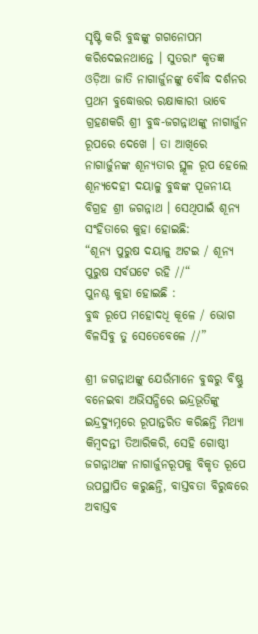ସୃଷ୍ଟି କରି ବୁଦ୍ଧଙ୍କୁ ଗଗନୋପମ କରିଦେଇନଥାନ୍ତେ । ସୁତରାଂ କୃତଜ୍ଞ ଓଡ଼ିଆ ଜାତି ନାଗାର୍ଜୁନଙ୍କୁ ବୌଦ୍ଧ ଦର୍ଶନର ପ୍ରଥମ ବୁଦ୍ଧୋତ୍ତର ରକ୍ଷାକାରୀ ଭାବେ ଗ୍ରହଣକରି ଶ୍ରୀ ବୁଦ୍ଧ-ଜଗନ୍ନାଥଙ୍କୁ ନାଗାର୍ଜୁନ ରୂପରେ ଦେଖେ । ତା ଆଖିରେ ନାଗାର୍ଜୁନଙ୍କ ଶୂନ୍ୟତାର ସ୍ଥୂଳ ରୂପ ହେଲେ ଶୂନ୍ୟଦେହୀ ଦୟାଳୁ ବୁଦ୍ଧଙ୍କ ପୂଜନୀୟ ବିଗ୍ରହ ଶ୍ରୀ ଜଗନ୍ନାଥ । ସେଥିପାଇଁ ଶୂନ୍ୟ ସଂହିତାରେ କୁହା ହୋଇଛି:
“ଶୂନ୍ୟ ପୁରୁଷ ଦୟାଳୁ ଅଟଇ / ଶୂନ୍ୟ ପୁରୁଷ ସର୍ବଘଟେ ରହି //“
ପୁନଶ୍ଚ କୁହା ହୋଇଛି :
ବୁଦ୍ଧ ରୂପେ ମହୋଦଧି କୂଳେ / ଭୋଗ ବିଳସିବୁ ତୁ ସେତେବେଳେ //”

ଶ୍ରୀ ଜଗନ୍ନାଥଙ୍କୁ ଯେଉଁମାନେ ବୁଦ୍ଧରୁ ବିଷ୍ଣୁ ବନେଇବା ଅଭିସନ୍ଧିରେ ଇନ୍ଦ୍ରଭୂତିଙ୍କୁ ଇନ୍ଦ୍ରଦ୍ୟୁମ୍ନରେ ରୂପାନ୍ତରିତ କରିଛନ୍ତି ମିଥ୍ୟା କିମ୍ବଦନ୍ତୀ ତିଆରିକରି, ସେହି ଗୋଷ୍ଠୀ ଜଗନ୍ନାଥଙ୍କ ନାଗାର୍ଜୁନରୂପକୁ ବିକୃତ ରୂପେ ଉପସ୍ଥାପିତ କରୁଛନ୍ତି, ବାସ୍ତବତା ବିରୁଦ୍ଧରେ ଅବାସ୍ତବ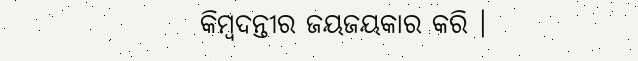କିମ୍ବଦନ୍ତୀର ଜୟଜୟକାର କରି ।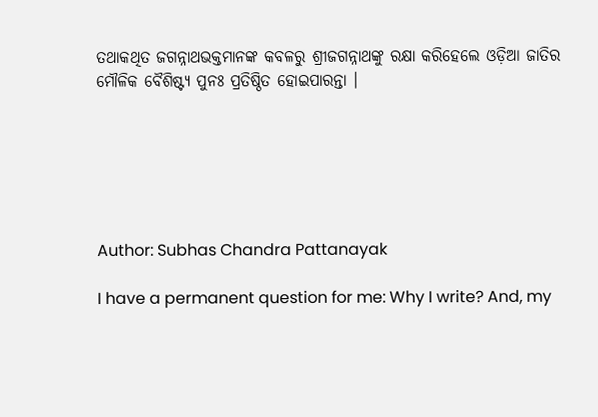ତଥାକଥିତ ଜଗନ୍ନାଥଭକ୍ତମାନଙ୍କ କବଳରୁ ଶ୍ରୀଜଗନ୍ନାଥଙ୍କୁ ରକ୍ଷା କରିହେଲେ ଓଡ଼ିଆ ଜାତିର ମୌଳିକ ବୈଶିଷ୍ଟ୍ୟ ପୁନଃ ପ୍ରତିଷ୍ଠିତ ହୋଇପାରନ୍ତା ।






Author: Subhas Chandra Pattanayak

I have a permanent question for me: Why I write? And, my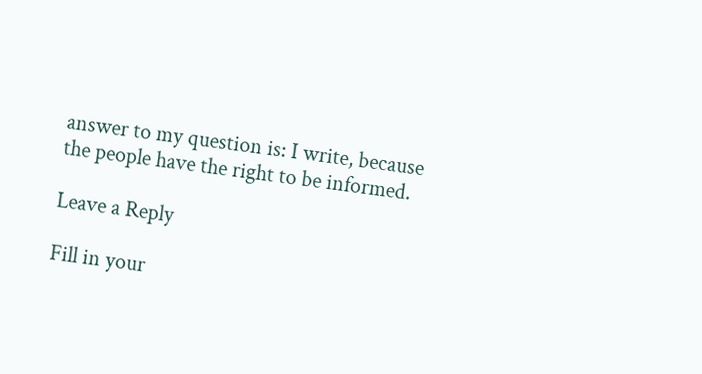answer to my question is: I write, because the people have the right to be informed.

Leave a Reply

Fill in your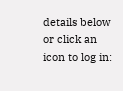details below or click an icon to log in: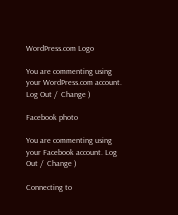WordPress.com Logo

You are commenting using your WordPress.com account. Log Out /  Change )

Facebook photo

You are commenting using your Facebook account. Log Out /  Change )

Connecting to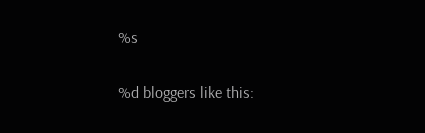%s

%d bloggers like this: